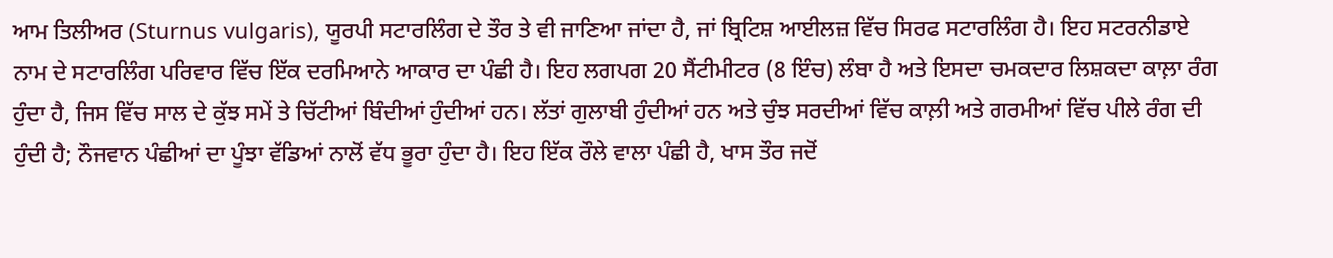ਆਮ ਤਿਲੀਅਰ (Sturnus vulgaris), ਯੂਰਪੀ ਸਟਾਰਲਿੰਗ ਦੇ ਤੌਰ ਤੇ ਵੀ ਜਾਣਿਆ ਜਾਂਦਾ ਹੈ, ਜਾਂ ਬ੍ਰਿਟਿਸ਼ ਆਈਲਜ਼ ਵਿੱਚ ਸਿਰਫ ਸਟਾਰਲਿੰਗ ਹੈ। ਇਹ ਸਟਰਨੀਡਾਏ ਨਾਮ ਦੇ ਸਟਾਰਲਿੰਗ ਪਰਿਵਾਰ ਵਿੱਚ ਇੱਕ ਦਰਮਿਆਨੇ ਆਕਾਰ ਦਾ ਪੰਛੀ ਹੈ। ਇਹ ਲਗਪਗ 20 ਸੈਂਟੀਮੀਟਰ (8 ਇੰਚ) ਲੰਬਾ ਹੈ ਅਤੇ ਇਸਦਾ ਚਮਕਦਾਰ ਲਿਸ਼ਕਦਾ ਕਾਲ਼ਾ ਰੰਗ ਹੁੰਦਾ ਹੈ, ਜਿਸ ਵਿੱਚ ਸਾਲ ਦੇ ਕੁੱਝ ਸਮੇਂ ਤੇ ਚਿੱਟੀਆਂ ਬਿੰਦੀਆਂ ਹੁੰਦੀਆਂ ਹਨ। ਲੱਤਾਂ ਗੁਲਾਬੀ ਹੁੰਦੀਆਂ ਹਨ ਅਤੇ ਚੁੰਝ ਸਰਦੀਆਂ ਵਿੱਚ ਕਾਲ਼ੀ ਅਤੇ ਗਰਮੀਆਂ ਵਿੱਚ ਪੀਲੇ ਰੰਗ ਦੀ ਹੁੰਦੀ ਹੈ; ਨੌਜਵਾਨ ਪੰਛੀਆਂ ਦਾ ਪੂੰਝਾ ਵੱਡਿਆਂ ਨਾਲੋਂ ਵੱਧ ਭੂਰਾ ਹੁੰਦਾ ਹੈ। ਇਹ ਇੱਕ ਰੌਲੇ ਵਾਲਾ ਪੰਛੀ ਹੈ, ਖਾਸ ਤੌਰ ਜਦੋਂ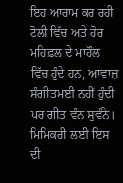ਇਹ ਆਰਾਮ ਕਰ ਰਹੀ ਟੋਲੀ ਵਿੱਚ ਅਤੇ ਹੋਰ ਮਹਿਫ਼ਲ ਦੇ ਮਾਹੌਲ ਵਿੱਚ ਹੁੰਦੇ ਹਨ, ਆਵਾਜ਼ ਸੰਗੀਤਮਈ ਨਹੀਂ ਹੁੰਦੀ ਪਰ ਗੀਤ ਵੰਨ ਸੁਵੰਨੇ। ਮਿਮਿਕਰੀ ਲਈ ਇਸ ਦੀ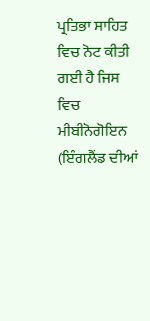ਪ੍ਰਤਿਭਾ ਸਾਹਿਤ ਵਿਚ ਨੋਟ ਕੀਤੀ ਗਈ ਹੈ ਜਿਸ ਵਿਚ ਮੀਬੀਨੋਗੋਇਨ (ਇੰਗਲੈਂਡ ਦੀਆਂ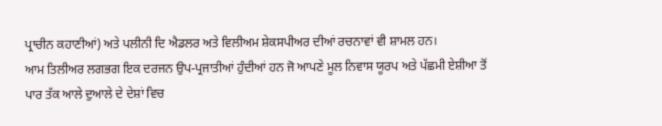ਪ੍ਰਾਚੀਨ ਕਹਾਣੀਆਂ) ਅਤੇ ਪਲੀਨੀ ਦਿ ਐਡਲਰ ਅਤੇ ਵਿਲੀਅਮ ਸ਼ੇਕਸਪੀਅਰ ਦੀਆਂ ਰਚਨਾਵਾਂ ਵੀ ਸ਼ਾਮਲ ਹਨ।
ਆਮ ਤਿਲੀਅਰ ਲਗਭਗ ਇਕ ਦਰਜਨ ਉਪ-ਪ੍ਰਜਾਤੀਆਂ ਹੁੰਦੀਆਂ ਹਨ ਜੋ ਆਪਣੇ ਮੂਲ ਨਿਵਾਸ ਯੂਰਪ ਅਤੇ ਪੱਛਮੀ ਏਸ਼ੀਆ ਤੋਂ ਪਾਰ ਤੱਕ ਆਲੇ ਦੁਆਲੇ ਦੇ ਦੇਸ਼ਾਂ ਵਿਚ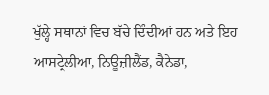ਖੁੱਲ੍ਹੇ ਸਥਾਨਾਂ ਵਿਚ ਬੱਚੇ ਦਿੰਦੀਆਂ ਹਨ ਅਤੇ ਇਹ ਆਸਟ੍ਰੇਲੀਆ, ਨਿਊਜ਼ੀਲੈਂਡ, ਕੈਨੇਡਾ,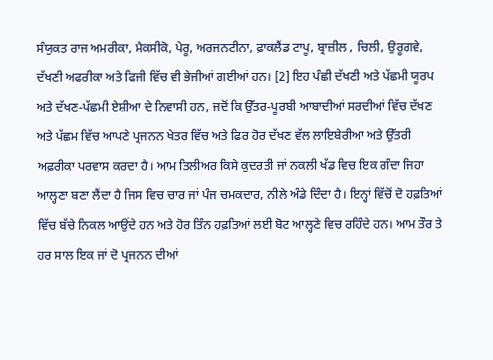ਸੰਯੁਕਤ ਰਾਜ ਅਮਰੀਕਾ, ਮੈਕਸੀਕੋ, ਪੇਰੂ, ਅਰਜਨਟੀਨਾ, ਫ਼ਾਕਲੈਂਡ ਟਾਪੂ, ਬ੍ਰਾਜ਼ੀਲ , ਚਿਲੀ, ਉਰੂਗਵੇ, ਦੱਖਣੀ ਅਫਰੀਕਾ ਅਤੇ ਫਿਜੀ ਵਿੱਚ ਵੀ ਭੇਜੀਆਂ ਗਈਆਂ ਹਨ। [2] ਇਹ ਪੰਛੀ ਦੱਖਣੀ ਅਤੇ ਪੱਛਮੀ ਯੂਰਪ ਅਤੇ ਦੱਖਣ-ਪੱਛਮੀ ਏਸ਼ੀਆ ਦੇ ਨਿਵਾਸੀ ਹਨ, ਜਦੋਂ ਕਿ ਉੱਤਰ-ਪੂਰਬੀ ਆਬਾਦੀਆਂ ਸਰਦੀਆਂ ਵਿੱਚ ਦੱਖਣ ਅਤੇ ਪੱਛਮ ਵਿੱਚ ਆਪਣੇ ਪ੍ਰਜਨਨ ਖੇਤਰ ਵਿੱਚ ਅਤੇ ਫਿਰ ਹੋਰ ਦੱਖਣ ਵੱਲ ਲਾਇਬੇਰੀਆ ਅਤੇ ਉੱਤਰੀ ਅਫ਼ਰੀਕਾ ਪਰਵਾਸ ਕਰਦਾ ਹੈ। ਆਮ ਤਿਲੀਅਰ ਕਿਸੇ ਕੁਦਰਤੀ ਜਾਂ ਨਕਲੀ ਖੱਡ ਵਿਚ ਇਕ ਗੰਦਾ ਜਿਹਾ ਆਲ੍ਹਣਾ ਬਣਾ ਲੈਂਦਾ ਹੈ ਜਿਸ ਵਿਚ ਚਾਰ ਜਾਂ ਪੰਜ ਚਮਕਦਾਰ, ਨੀਲੇ ਅੰਡੇ ਦਿੰਦਾ ਹੈ। ਇਨ੍ਹਾਂ ਵਿੱਚੋਂ ਦੋ ਹਫ਼ਤਿਆਂ ਵਿੱਚ ਬੱਚੇ ਨਿਕਲ ਆਉਂਦੇ ਹਨ ਅਤੇ ਹੋਰ ਤਿੰਨ ਹਫ਼ਤਿਆਂ ਲਈ ਬੋਟ ਆਲ੍ਹਣੇ ਵਿਚ ਰਹਿੰਦੇ ਹਨ। ਆਮ ਤੌਰ ਤੇ ਹਰ ਸਾਲ ਇਕ ਜਾਂ ਦੋ ਪ੍ਰਜਨਨ ਦੀਆਂ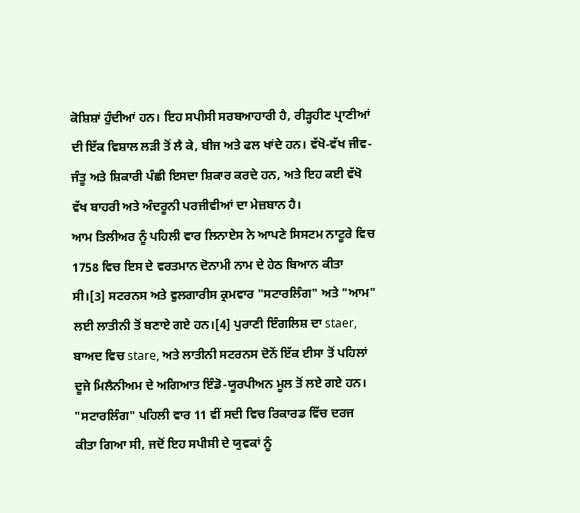ਕੋਸ਼ਿਸ਼ਾਂ ਹੁੰਦੀਆਂ ਹਨ। ਇਹ ਸਪੀਸੀ ਸਰਬਆਹਾਰੀ ਹੈ, ਰੀੜ੍ਹਹੀਣ ਪ੍ਰਾਣੀਆਂ ਦੀ ਇੱਕ ਵਿਸ਼ਾਲ ਲੜੀ ਤੋਂ ਲੈ ਕੇ, ਬੀਜ ਅਤੇ ਫਲ ਖਾਂਦੇ ਹਨ। ਵੱਖੋ-ਵੱਖ ਜੀਵ-ਜੰਤੂ ਅਤੇ ਸ਼ਿਕਾਰੀ ਪੰਛੀ ਇਸਦਾ ਸ਼ਿਕਾਰ ਕਰਦੇ ਹਨ, ਅਤੇ ਇਹ ਕਈ ਵੱਖੋ ਵੱਖ ਬਾਹਰੀ ਅਤੇ ਅੰਦਰੂਨੀ ਪਰਜੀਵੀਆਂ ਦਾ ਮੇਜ਼ਬਾਨ ਹੈ।
ਆਮ ਤਿਲੀਅਰ ਨੂੰ ਪਹਿਲੀ ਵਾਰ ਲਿਨਾਏਸ ਨੇ ਆਪਣੇ ਸਿਸਟਮ ਨਾਟੂਰੇ ਵਿਚ 1758 ਵਿਚ ਇਸ ਦੇ ਵਰਤਮਾਨ ਦੋਨਾਮੀ ਨਾਮ ਦੇ ਹੇਠ ਬਿਆਨ ਕੀਤਾ ਸੀ।[3] ਸਟਰਨਸ ਅਤੇ ਵੁਲਗਾਰੀਸ ਕ੍ਰਮਵਾਰ "ਸਟਾਰਲਿੰਗ" ਅਤੇ "ਆਮ" ਲਈ ਲਾਤੀਨੀ ਤੋਂ ਬਣਾਏ ਗਏ ਹਨ।[4] ਪੁਰਾਣੀ ਇੰਗਲਿਸ਼ ਦਾ staer, ਬਾਅਦ ਵਿਚ stare, ਅਤੇ ਲਾਤੀਨੀ ਸਟਰਨਸ ਦੋਨੋਂ ਇੱਕ ਈਸਾ ਤੋਂ ਪਹਿਲਾਂ ਦੂਜੇ ਮਿਲੈਨੀਅਮ ਦੇ ਅਗਿਆਤ ਇੰਡੋ-ਯੂਰਪੀਅਨ ਮੂਲ ਤੋਂ ਲਏ ਗਏ ਹਨ। "ਸਟਾਰਲਿੰਗ" ਪਹਿਲੀ ਵਾਰ 11 ਵੀਂ ਸਦੀ ਵਿਚ ਰਿਕਾਰਡ ਵਿੱਚ ਦਰਜ ਕੀਤਾ ਗਿਆ ਸੀ, ਜਦੋਂ ਇਹ ਸਪੀਸੀ ਦੇ ਯੁਵਕਾਂ ਨੂੰ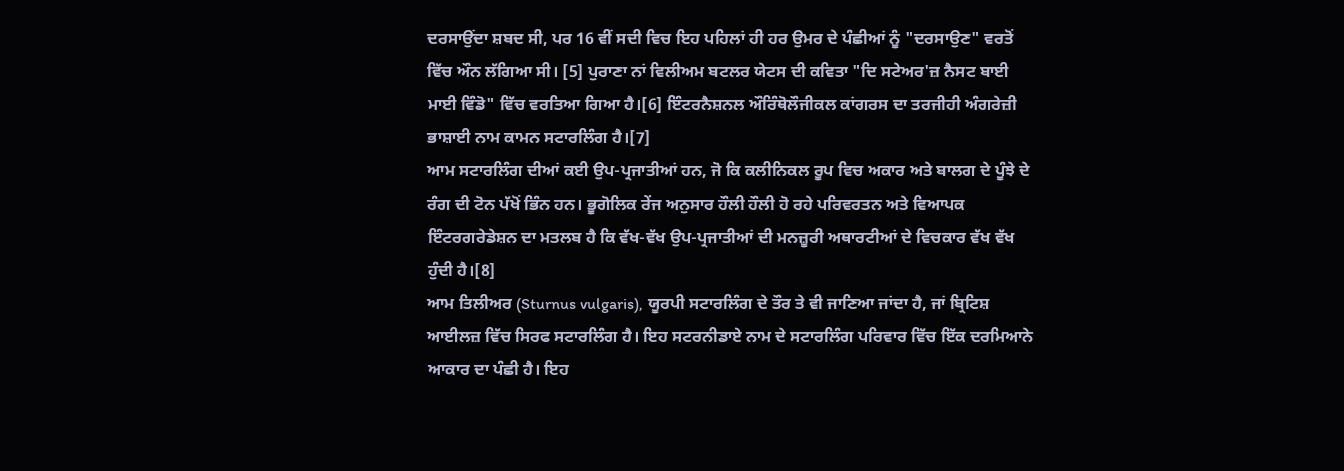ਦਰਸਾਉਂਦਾ ਸ਼ਬਦ ਸੀ, ਪਰ 16 ਵੀਂ ਸਦੀ ਵਿਚ ਇਹ ਪਹਿਲਾਂ ਹੀ ਹਰ ਉਮਰ ਦੇ ਪੰਛੀਆਂ ਨੂੰ "ਦਰਸਾਉਣ" ਵਰਤੋਂ ਵਿੱਚ ਔਨ ਲੱਗਿਆ ਸੀ। [5] ਪੁਰਾਣਾ ਨਾਂ ਵਿਲੀਅਮ ਬਟਲਰ ਯੇਟਸ ਦੀ ਕਵਿਤਾ "ਦਿ ਸਟੇਅਰ'ਜ਼ ਨੈਸਟ ਬਾਈ ਮਾਈ ਵਿੰਡੋ" ਵਿੱਚ ਵਰਤਿਆ ਗਿਆ ਹੈ।[6] ਇੰਟਰਨੈਸ਼ਨਲ ਔਰਿੰਥੋਲੌਜੀਕਲ ਕਾਂਗਰਸ ਦਾ ਤਰਜੀਹੀ ਅੰਗਰੇਜ਼ੀ ਭਾਸ਼ਾਈ ਨਾਮ ਕਾਮਨ ਸਟਾਰਲਿੰਗ ਹੈ।[7]
ਆਮ ਸਟਾਰਲਿੰਗ ਦੀਆਂ ਕਈ ਉਪ-ਪ੍ਰਜਾਤੀਆਂ ਹਨ, ਜੋ ਕਿ ਕਲੀਨਿਕਲ ਰੂਪ ਵਿਚ ਅਕਾਰ ਅਤੇ ਬਾਲਗ ਦੇ ਪੂੰਝੇ ਦੇ ਰੰਗ ਦੀ ਟੋਨ ਪੱਖੋਂ ਭਿੰਨ ਹਨ। ਭੂਗੋਲਿਕ ਰੇਂਜ ਅਨੁਸਾਰ ਹੌਲੀ ਹੌਲੀ ਹੋ ਰਹੇ ਪਰਿਵਰਤਨ ਅਤੇ ਵਿਆਪਕ ਇੰਟਰਗਰੇਡੇਸ਼ਨ ਦਾ ਮਤਲਬ ਹੈ ਕਿ ਵੱਖ-ਵੱਖ ਉਪ-ਪ੍ਰਜਾਤੀਆਂ ਦੀ ਮਨਜ਼ੂਰੀ ਅਥਾਰਟੀਆਂ ਦੇ ਵਿਚਕਾਰ ਵੱਖ ਵੱਖ ਹੁੰਦੀ ਹੈ।[8]
ਆਮ ਤਿਲੀਅਰ (Sturnus vulgaris), ਯੂਰਪੀ ਸਟਾਰਲਿੰਗ ਦੇ ਤੌਰ ਤੇ ਵੀ ਜਾਣਿਆ ਜਾਂਦਾ ਹੈ, ਜਾਂ ਬ੍ਰਿਟਿਸ਼ ਆਈਲਜ਼ ਵਿੱਚ ਸਿਰਫ ਸਟਾਰਲਿੰਗ ਹੈ। ਇਹ ਸਟਰਨੀਡਾਏ ਨਾਮ ਦੇ ਸਟਾਰਲਿੰਗ ਪਰਿਵਾਰ ਵਿੱਚ ਇੱਕ ਦਰਮਿਆਨੇ ਆਕਾਰ ਦਾ ਪੰਛੀ ਹੈ। ਇਹ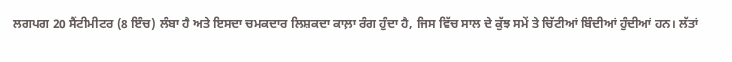ਲਗਪਗ 20 ਸੈਂਟੀਮੀਟਰ (8 ਇੰਚ) ਲੰਬਾ ਹੈ ਅਤੇ ਇਸਦਾ ਚਮਕਦਾਰ ਲਿਸ਼ਕਦਾ ਕਾਲ਼ਾ ਰੰਗ ਹੁੰਦਾ ਹੈ, ਜਿਸ ਵਿੱਚ ਸਾਲ ਦੇ ਕੁੱਝ ਸਮੇਂ ਤੇ ਚਿੱਟੀਆਂ ਬਿੰਦੀਆਂ ਹੁੰਦੀਆਂ ਹਨ। ਲੱਤਾਂ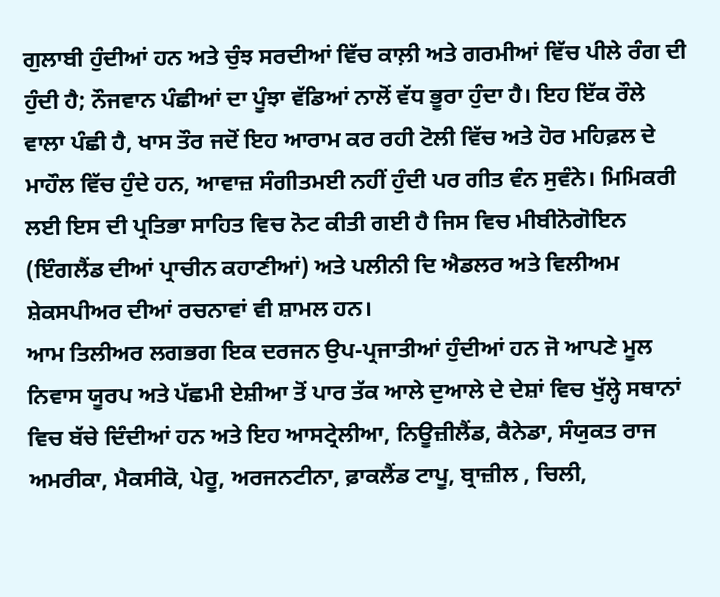ਗੁਲਾਬੀ ਹੁੰਦੀਆਂ ਹਨ ਅਤੇ ਚੁੰਝ ਸਰਦੀਆਂ ਵਿੱਚ ਕਾਲ਼ੀ ਅਤੇ ਗਰਮੀਆਂ ਵਿੱਚ ਪੀਲੇ ਰੰਗ ਦੀ ਹੁੰਦੀ ਹੈ; ਨੌਜਵਾਨ ਪੰਛੀਆਂ ਦਾ ਪੂੰਝਾ ਵੱਡਿਆਂ ਨਾਲੋਂ ਵੱਧ ਭੂਰਾ ਹੁੰਦਾ ਹੈ। ਇਹ ਇੱਕ ਰੌਲੇ ਵਾਲਾ ਪੰਛੀ ਹੈ, ਖਾਸ ਤੌਰ ਜਦੋਂ ਇਹ ਆਰਾਮ ਕਰ ਰਹੀ ਟੋਲੀ ਵਿੱਚ ਅਤੇ ਹੋਰ ਮਹਿਫ਼ਲ ਦੇ ਮਾਹੌਲ ਵਿੱਚ ਹੁੰਦੇ ਹਨ, ਆਵਾਜ਼ ਸੰਗੀਤਮਈ ਨਹੀਂ ਹੁੰਦੀ ਪਰ ਗੀਤ ਵੰਨ ਸੁਵੰਨੇ। ਮਿਮਿਕਰੀ ਲਈ ਇਸ ਦੀ ਪ੍ਰਤਿਭਾ ਸਾਹਿਤ ਵਿਚ ਨੋਟ ਕੀਤੀ ਗਈ ਹੈ ਜਿਸ ਵਿਚ ਮੀਬੀਨੋਗੋਇਨ (ਇੰਗਲੈਂਡ ਦੀਆਂ ਪ੍ਰਾਚੀਨ ਕਹਾਣੀਆਂ) ਅਤੇ ਪਲੀਨੀ ਦਿ ਐਡਲਰ ਅਤੇ ਵਿਲੀਅਮ ਸ਼ੇਕਸਪੀਅਰ ਦੀਆਂ ਰਚਨਾਵਾਂ ਵੀ ਸ਼ਾਮਲ ਹਨ।
ਆਮ ਤਿਲੀਅਰ ਲਗਭਗ ਇਕ ਦਰਜਨ ਉਪ-ਪ੍ਰਜਾਤੀਆਂ ਹੁੰਦੀਆਂ ਹਨ ਜੋ ਆਪਣੇ ਮੂਲ ਨਿਵਾਸ ਯੂਰਪ ਅਤੇ ਪੱਛਮੀ ਏਸ਼ੀਆ ਤੋਂ ਪਾਰ ਤੱਕ ਆਲੇ ਦੁਆਲੇ ਦੇ ਦੇਸ਼ਾਂ ਵਿਚ ਖੁੱਲ੍ਹੇ ਸਥਾਨਾਂ ਵਿਚ ਬੱਚੇ ਦਿੰਦੀਆਂ ਹਨ ਅਤੇ ਇਹ ਆਸਟ੍ਰੇਲੀਆ, ਨਿਊਜ਼ੀਲੈਂਡ, ਕੈਨੇਡਾ, ਸੰਯੁਕਤ ਰਾਜ ਅਮਰੀਕਾ, ਮੈਕਸੀਕੋ, ਪੇਰੂ, ਅਰਜਨਟੀਨਾ, ਫ਼ਾਕਲੈਂਡ ਟਾਪੂ, ਬ੍ਰਾਜ਼ੀਲ , ਚਿਲੀ,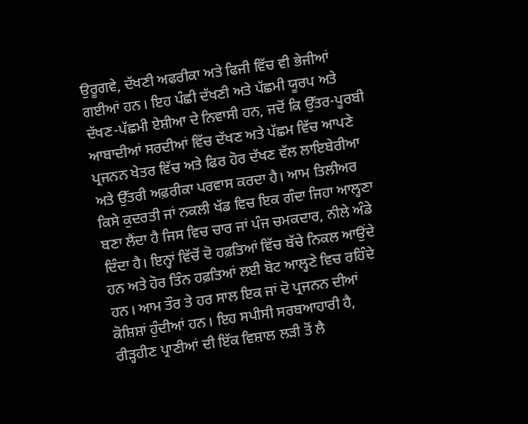ਉਰੂਗਵੇ, ਦੱਖਣੀ ਅਫਰੀਕਾ ਅਤੇ ਫਿਜੀ ਵਿੱਚ ਵੀ ਭੇਜੀਆਂ ਗਈਆਂ ਹਨ। ਇਹ ਪੰਛੀ ਦੱਖਣੀ ਅਤੇ ਪੱਛਮੀ ਯੂਰਪ ਅਤੇ ਦੱਖਣ-ਪੱਛਮੀ ਏਸ਼ੀਆ ਦੇ ਨਿਵਾਸੀ ਹਨ, ਜਦੋਂ ਕਿ ਉੱਤਰ-ਪੂਰਬੀ ਆਬਾਦੀਆਂ ਸਰਦੀਆਂ ਵਿੱਚ ਦੱਖਣ ਅਤੇ ਪੱਛਮ ਵਿੱਚ ਆਪਣੇ ਪ੍ਰਜਨਨ ਖੇਤਰ ਵਿੱਚ ਅਤੇ ਫਿਰ ਹੋਰ ਦੱਖਣ ਵੱਲ ਲਾਇਬੇਰੀਆ ਅਤੇ ਉੱਤਰੀ ਅਫ਼ਰੀਕਾ ਪਰਵਾਸ ਕਰਦਾ ਹੈ। ਆਮ ਤਿਲੀਅਰ ਕਿਸੇ ਕੁਦਰਤੀ ਜਾਂ ਨਕਲੀ ਖੱਡ ਵਿਚ ਇਕ ਗੰਦਾ ਜਿਹਾ ਆਲ੍ਹਣਾ ਬਣਾ ਲੈਂਦਾ ਹੈ ਜਿਸ ਵਿਚ ਚਾਰ ਜਾਂ ਪੰਜ ਚਮਕਦਾਰ, ਨੀਲੇ ਅੰਡੇ ਦਿੰਦਾ ਹੈ। ਇਨ੍ਹਾਂ ਵਿੱਚੋਂ ਦੋ ਹਫ਼ਤਿਆਂ ਵਿੱਚ ਬੱਚੇ ਨਿਕਲ ਆਉਂਦੇ ਹਨ ਅਤੇ ਹੋਰ ਤਿੰਨ ਹਫ਼ਤਿਆਂ ਲਈ ਬੋਟ ਆਲ੍ਹਣੇ ਵਿਚ ਰਹਿੰਦੇ ਹਨ। ਆਮ ਤੌਰ ਤੇ ਹਰ ਸਾਲ ਇਕ ਜਾਂ ਦੋ ਪ੍ਰਜਨਨ ਦੀਆਂ ਕੋਸ਼ਿਸ਼ਾਂ ਹੁੰਦੀਆਂ ਹਨ। ਇਹ ਸਪੀਸੀ ਸਰਬਆਹਾਰੀ ਹੈ, ਰੀੜ੍ਹਹੀਣ ਪ੍ਰਾਣੀਆਂ ਦੀ ਇੱਕ ਵਿਸ਼ਾਲ ਲੜੀ ਤੋਂ ਲੈ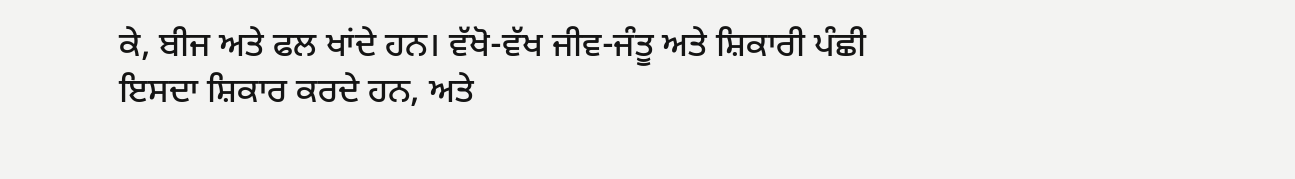ਕੇ, ਬੀਜ ਅਤੇ ਫਲ ਖਾਂਦੇ ਹਨ। ਵੱਖੋ-ਵੱਖ ਜੀਵ-ਜੰਤੂ ਅਤੇ ਸ਼ਿਕਾਰੀ ਪੰਛੀ ਇਸਦਾ ਸ਼ਿਕਾਰ ਕਰਦੇ ਹਨ, ਅਤੇ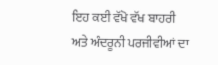ਇਹ ਕਈ ਵੱਖੋ ਵੱਖ ਬਾਹਰੀ ਅਤੇ ਅੰਦਰੂਨੀ ਪਰਜੀਵੀਆਂ ਦਾ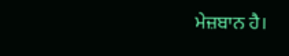ਮੇਜ਼ਬਾਨ ਹੈ।